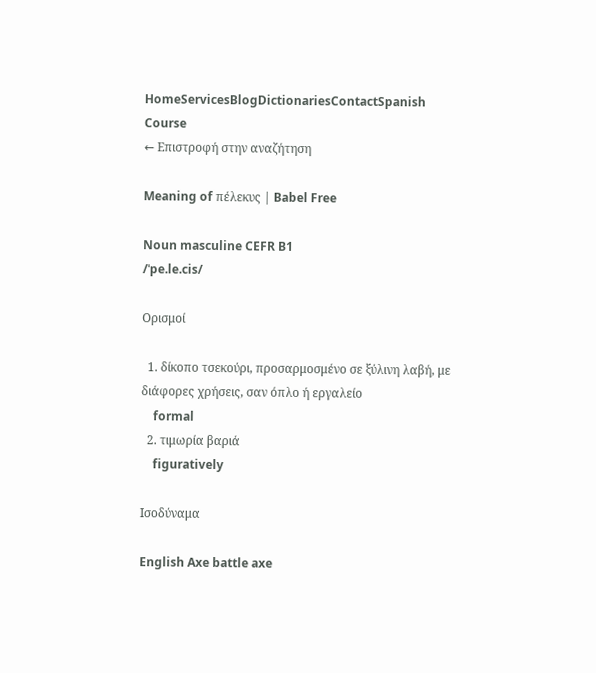HomeServicesBlogDictionariesContactSpanish Course
← Επιστροφή στην αναζήτηση

Meaning of πέλεκυς | Babel Free

Noun masculine CEFR B1
/ˈpe.le.cis/

Ορισμοί

  1. δίκοπο τσεκούρι, προσαρμοσμένο σε ξύλινη λαβή, με διάφορες χρήσεις, σαν όπλο ή εργαλείο
    formal
  2. τιμωρία βαριά
    figuratively

Ισοδύναμα

English Axe battle axe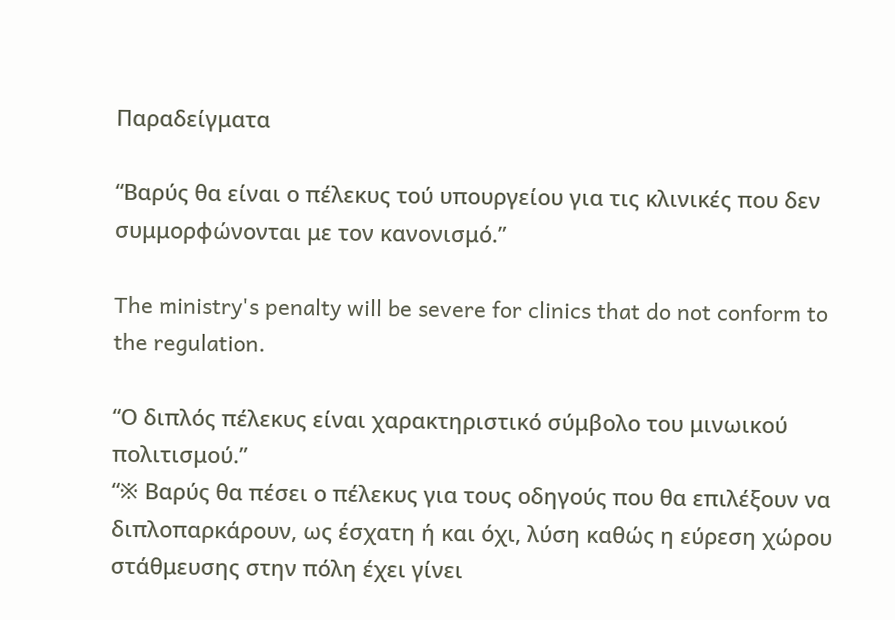Παραδείγματα

“Βαρύς θα είναι ο πέλεκυς τού υπουργείου για τις κλινικές που δεν συμμορφώνονται με τον κανονισμό.”

The ministry's penalty will be severe for clinics that do not conform to the regulation.

“Ο διπλός πέλεκυς είναι χαρακτηριστικό σύμβολο του μινωικού πολιτισμού.”
“※ Βαρύς θα πέσει ο πέλεκυς για τους οδηγούς που θα επιλέξουν να διπλοπαρκάρουν, ως έσχατη ή και όχι, λύση καθώς η εύρεση χώρου στάθμευσης στην πόλη έχει γίνει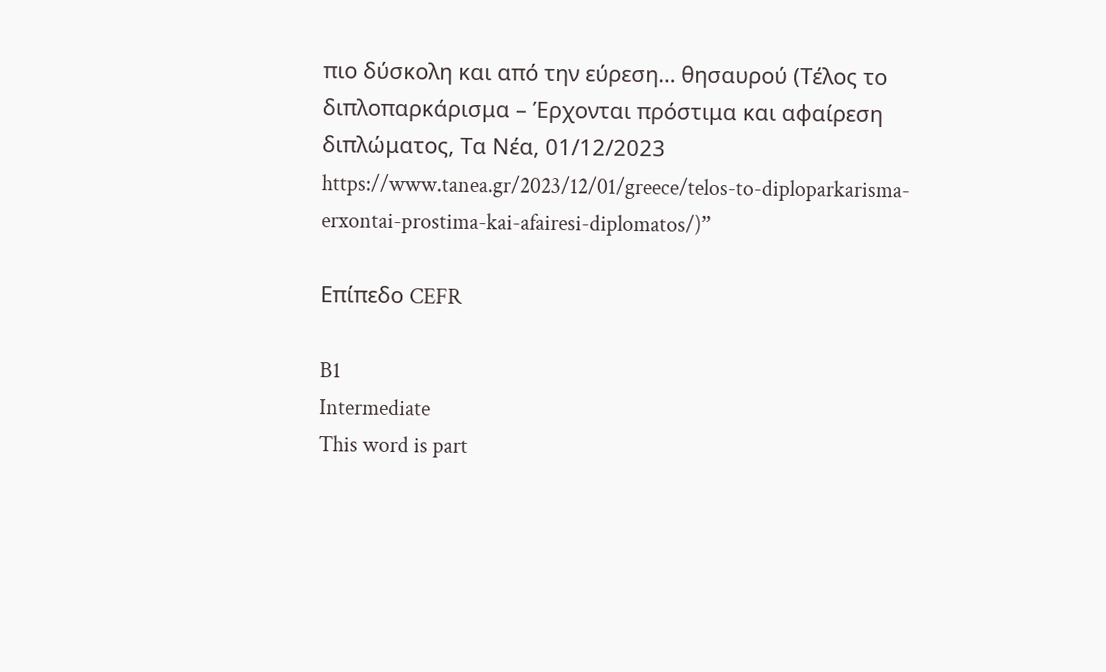πιο δύσκολη και από την εύρεση… θησαυρού (Τέλος το διπλοπαρκάρισμα – Έρχονται πρόστιμα και αφαίρεση διπλώματος, Τα Νέα, 01/12/2023 https://www.tanea.gr/2023/12/01/greece/telos-to-diploparkarisma-erxontai-prostima-kai-afairesi-diplomatos/)”

Επίπεδο CEFR

B1
Intermediate
This word is part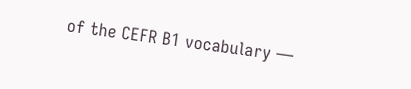of the CEFR B1 vocabulary —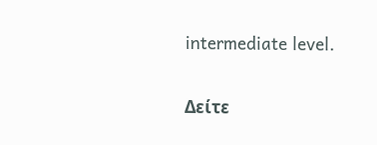intermediate level.

Δείτε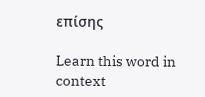επίσης

Learn this word in context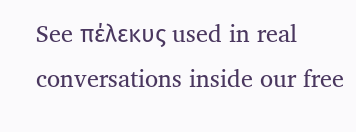See πέλεκυς used in real conversations inside our free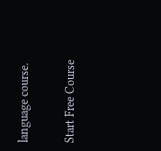language course.

Start Free Course